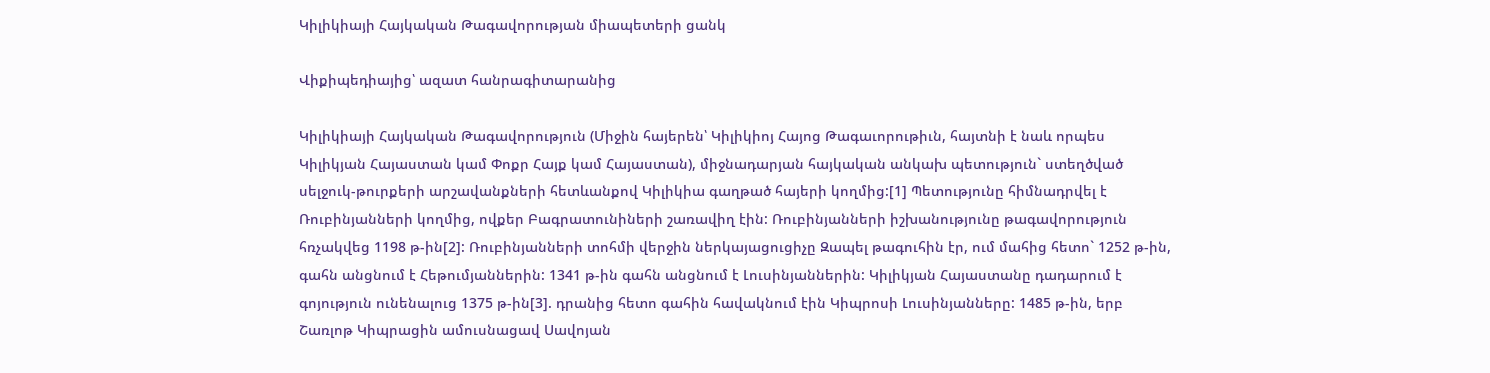Կիլիկիայի Հայկական Թագավորության միապետերի ցանկ

Վիքիպեդիայից՝ ազատ հանրագիտարանից

Կիլիկիայի Հայկական Թագավորություն (Միջին հայերեն՝ Կիլիկիոյ Հայոց Թագաւորութիւն, հայտնի է նաև որպես Կիլիկյան Հայաստան կամ Փոքր Հայք կամ Հայաստան), միջնադարյան հայկական անկախ պետություն` ստեղծված սելջուկ-թուրքերի արշավանքների հետևանքով Կիլիկիա գաղթած հայերի կողմից:[1] Պետությունը հիմնադրվել է Ռուբինյանների կողմից, ովքեր Բագրատունիների շառավիղ էին: Ռուբինյանների իշխանությունը թագավորություն հռչակվեց 1198 թ-ին[2]: Ռուբինյանների տոհմի վերջին ներկայացուցիչը Զապել թագուհին էր, ում մահից հետո` 1252 թ-ին, գահն անցնում է Հեթումյաններին: 1341 թ-ին գահն անցնում է Լուսինյաններին: Կիլիկյան Հայաստանը դադարում է գոյություն ունենալուց 1375 թ-ին[3]. դրանից հետո գահին հավակնում էին Կիպրոսի Լուսինյանները: 1485 թ-ին, երբ Շառլոթ Կիպրացին ամուսնացավ Սավոյան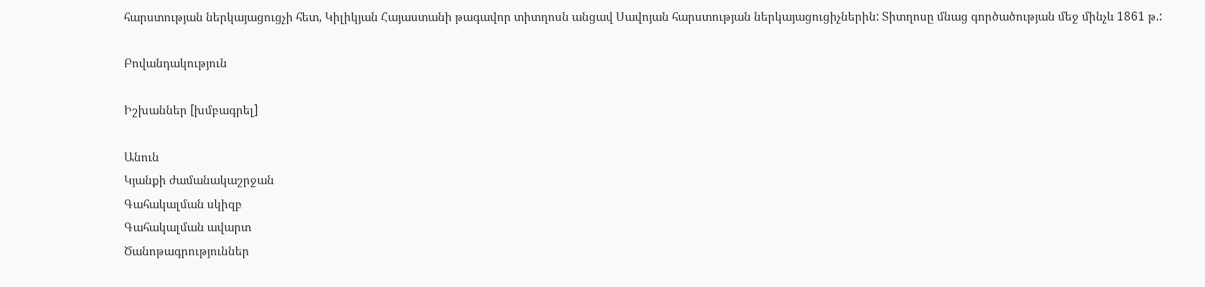հարստության ներկայացուցչի հետ, Կիլիկյան Հայաստանի թագավոր տիտղոսն անցավ Սավոյան հարստության ներկայացուցիչներին: Տիտղոսը մնաց գործածության մեջ մինչև 1861 թ.:

Բովանդակություն

Իշխաններ [խմբագրել]

Անուն
Կյանքի ժամանակաշրջան
Գահակալման սկիզբ
Գահակալման ավարտ
Ծանոթագրություններ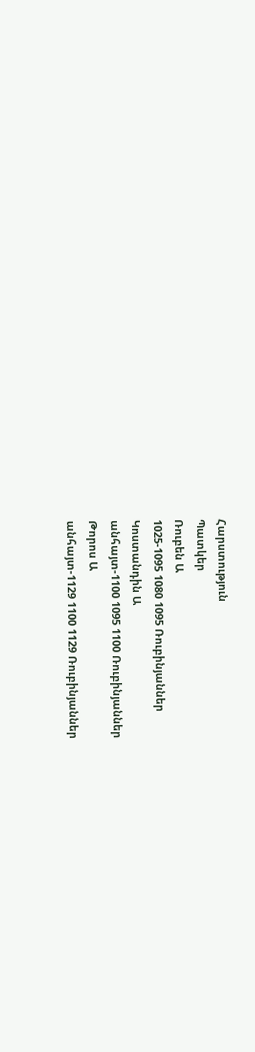Հարստություն
Պատկեր
Ռուբեն Ա
1025-1095 1080 1095 Ռուբինյաններ
Կոստանդին Ա
անհայտ-1100 1095 1100 Ռուբինյաններ
Թորոս Ա
անհայտ-1129 1100 1129 Ռուբինյաններ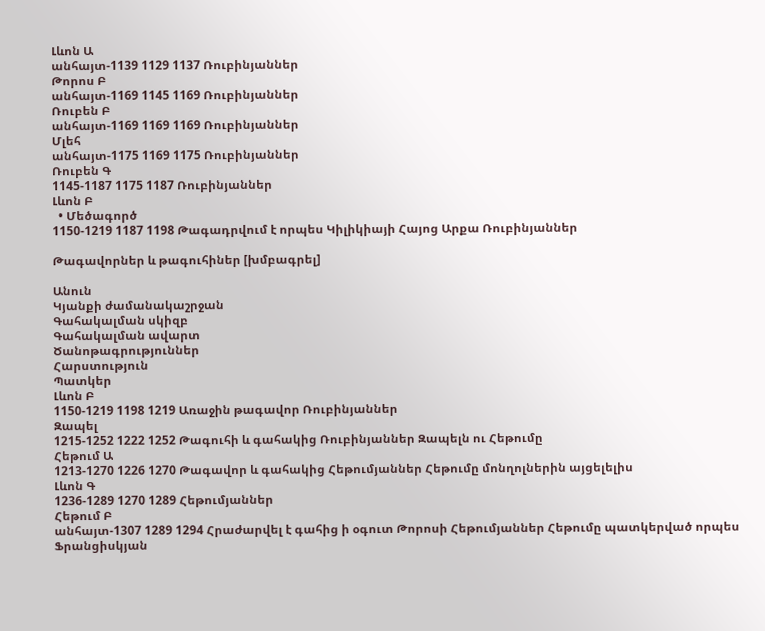Լևոն Ա
անհայտ-1139 1129 1137 Ռուբինյաններ
Թորոս Բ
անհայտ-1169 1145 1169 Ռուբինյաններ
Ռուբեն Բ
անհայտ-1169 1169 1169 Ռուբինյաններ
Մլեհ
անհայտ-1175 1169 1175 Ռուբինյաններ
Ռուբեն Գ
1145-1187 1175 1187 Ռուբինյաններ
Լևոն Բ
  • Մեծագործ
1150-1219 1187 1198 Թագադրվում է որպես Կիլիկիայի Հայոց Արքա Ռուբինյաններ

Թագավորներ և թագուհիներ [խմբագրել]

Անուն
Կյանքի ժամանակաշրջան
Գահակալման սկիզբ
Գահակալման ավարտ
Ծանոթագրություններ
Հարստություն
Պատկեր
Լևոն Բ
1150-1219 1198 1219 Առաջին թագավոր Ռուբինյաններ
Զապել
1215-1252 1222 1252 Թագուհի և գահակից Ռուբինյաններ Զապելն ու Հեթումը
Հեթում Ա
1213-1270 1226 1270 Թագավոր և գահակից Հեթումյաններ Հեթումը մոնղոլներին այցելելիս
Լևոն Գ
1236-1289 1270 1289 Հեթումյաններ
Հեթում Բ
անհայտ-1307 1289 1294 Հրաժարվել է գահից ի օգուտ Թորոսի Հեթումյաններ Հեթումը պատկերված որպես Ֆրանցիսկյան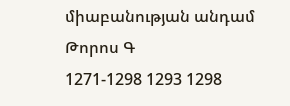միաբանության անդամ
Թորոս Գ
1271-1298 1293 1298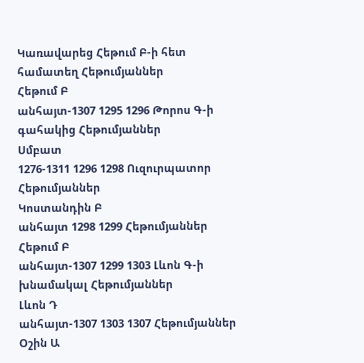Կառավարեց Հեթում Բ-ի հետ համատեղ Հեթումյաններ
Հեթում Բ
անհայտ-1307 1295 1296 Թորոս Գ-ի գահակից Հեթումյաններ
Սմբատ
1276-1311 1296 1298 Ուզուրպատոր Հեթումյաններ
Կոստանդին Բ
անհայտ 1298 1299 Հեթումյաններ
Հեթում Բ
անհայտ-1307 1299 1303 Լևոն Գ-ի խնամակալ Հեթումյաններ
Լևոն Դ
անհայտ-1307 1303 1307 Հեթումյաններ
Օշին Ա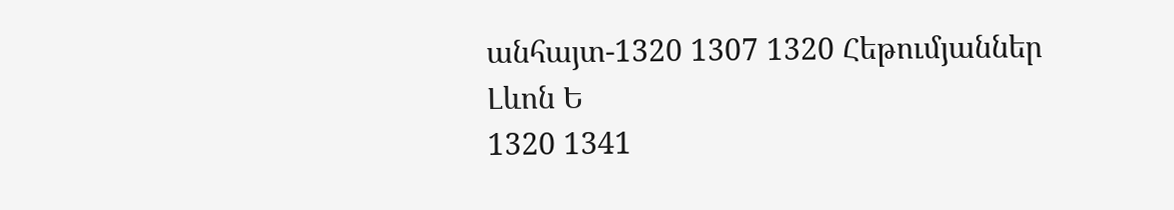անհայտ-1320 1307 1320 Հեթումյաններ
Լևոն Ե
1320 1341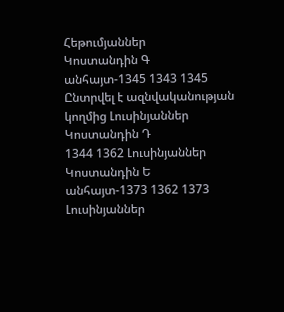Հեթումյաններ
Կոստանդին Գ
անհայտ-1345 1343 1345 Ընտրվել է ազնվականության կողմից Լուսինյաններ
Կոստանդին Դ
1344 1362 Լուսինյաններ
Կոստանդին Ե
անհայտ-1373 1362 1373 Լուսինյաններ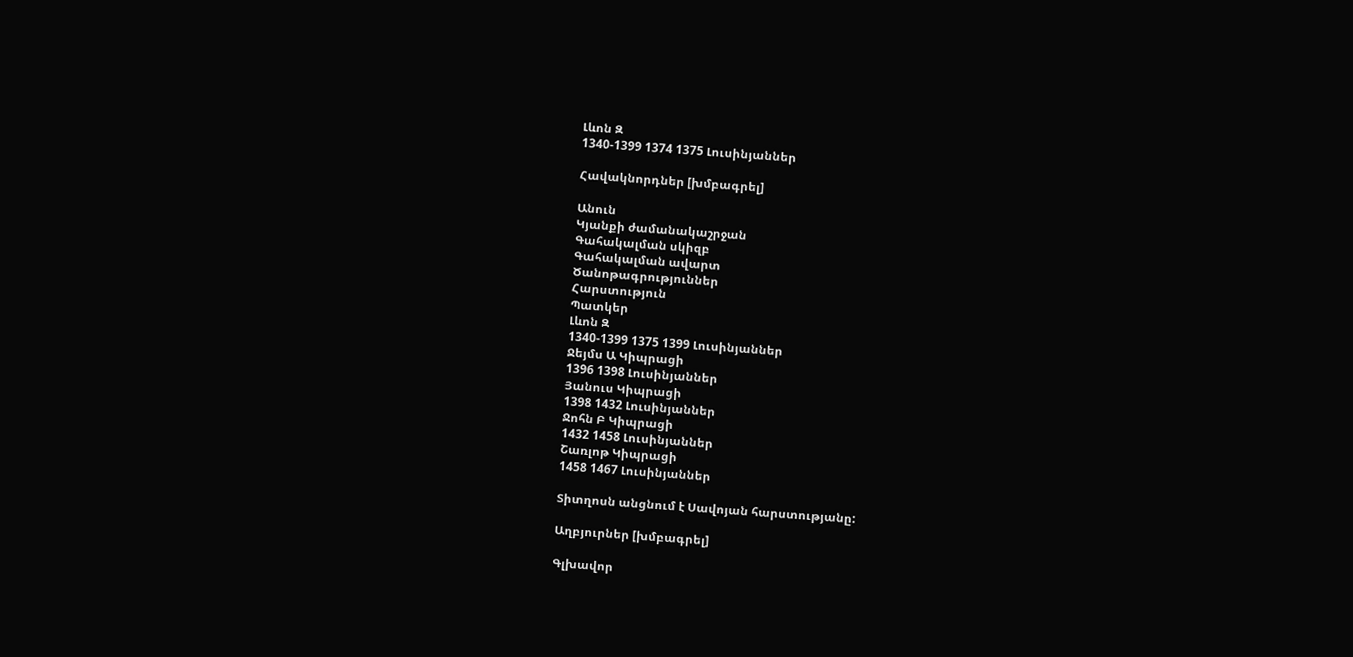Լևոն Զ
1340-1399 1374 1375 Լուսինյաններ

Հավակնորդներ [խմբագրել]

Անուն
Կյանքի ժամանակաշրջան
Գահակալման սկիզբ
Գահակալման ավարտ
Ծանոթագրություններ
Հարստություն
Պատկեր
Լևոն Զ
1340-1399 1375 1399 Լուսինյաններ
Ջեյմս Ա Կիպրացի
1396 1398 Լուսինյաններ
Յանուս Կիպրացի
1398 1432 Լուսինյաններ
Ջոհն Բ Կիպրացի
1432 1458 Լուսինյաններ
Շառլոթ Կիպրացի
1458 1467 Լուսինյաններ

Տիտղոսն անցնում է Սավոյան հարստությանը:

Աղբյուրներ [խմբագրել]

Գլխավոր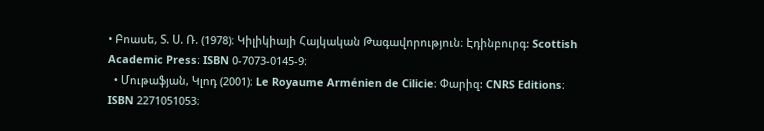• Բոասե, Տ. Ս. Ռ. (1978)։ Կիլիկիայի Հայկական Թագավորություն։ Էդինբուրգ: Scottish Academic Press։ ISBN 0-7073-0145-9։
  • Մութաֆյան, Կլոդ (2001)։ Le Royaume Arménien de Cilicie։ Փարիզ: CNRS Editions։ ISBN 2271051053։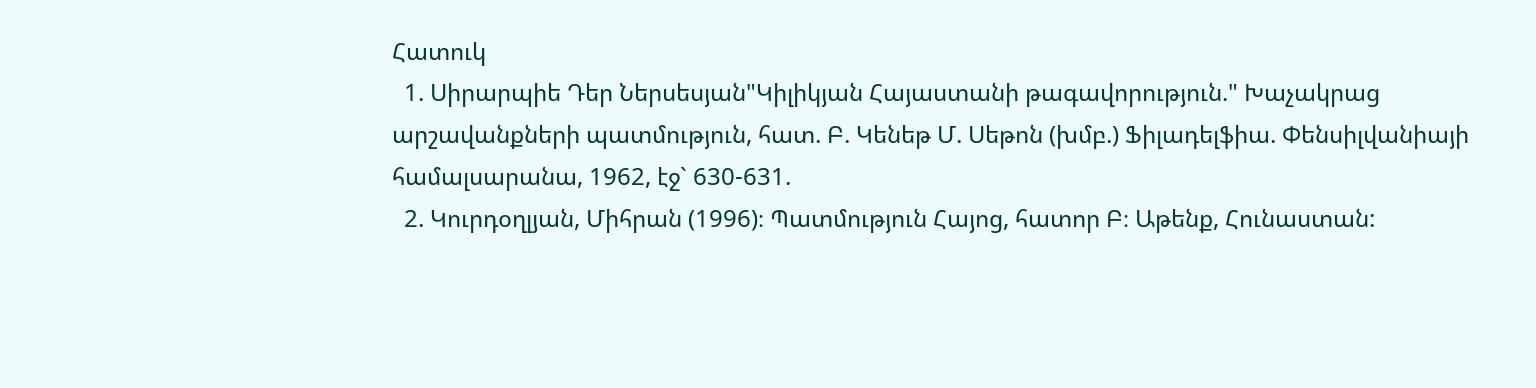Հատուկ
  1. Սիրարպիե Դեր Ներսեսյան"Կիլիկյան Հայաստանի թագավորություն." Խաչակրաց արշավանքների պատմություն, հատ. Բ. Կենեթ Մ. Սեթոն (խմբ.) Ֆիլադելֆիա. Փենսիլվանիայի համալսարանա, 1962, էջ` 630-631.
  2. Կուրդօղլյան, Միհրան (1996)։ Պատմություն Հայոց, հատոր Բ։ Աթենք, Հունաստան: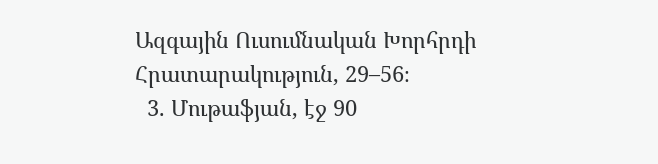Ազգային Ուսումնական Խորհրդի Հրատարակություն, 29–56։
  3. Մութաֆյան, էջ 90